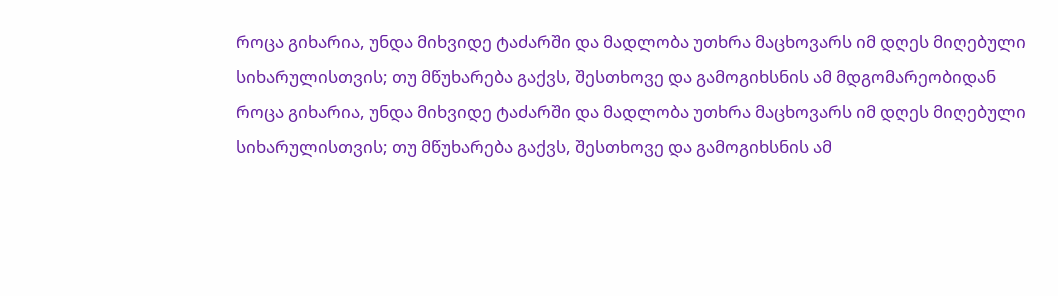როცა გიხარია, უნდა მიხვიდე ტაძარში და მადლობა უთხრა მაცხოვარს იმ დღეს მიღებული სიხარულისთვის; თუ მწუხარება გაქვს, შესთხოვე და გამოგიხსნის ამ მდგომარეობიდან
როცა გიხარია, უნდა მიხვიდე ტაძარში და მადლობა უთხრა მაცხოვარს იმ დღეს მიღებული სიხარულისთვის; თუ მწუხარება გაქვს, შესთხოვე და გამოგიხსნის ამ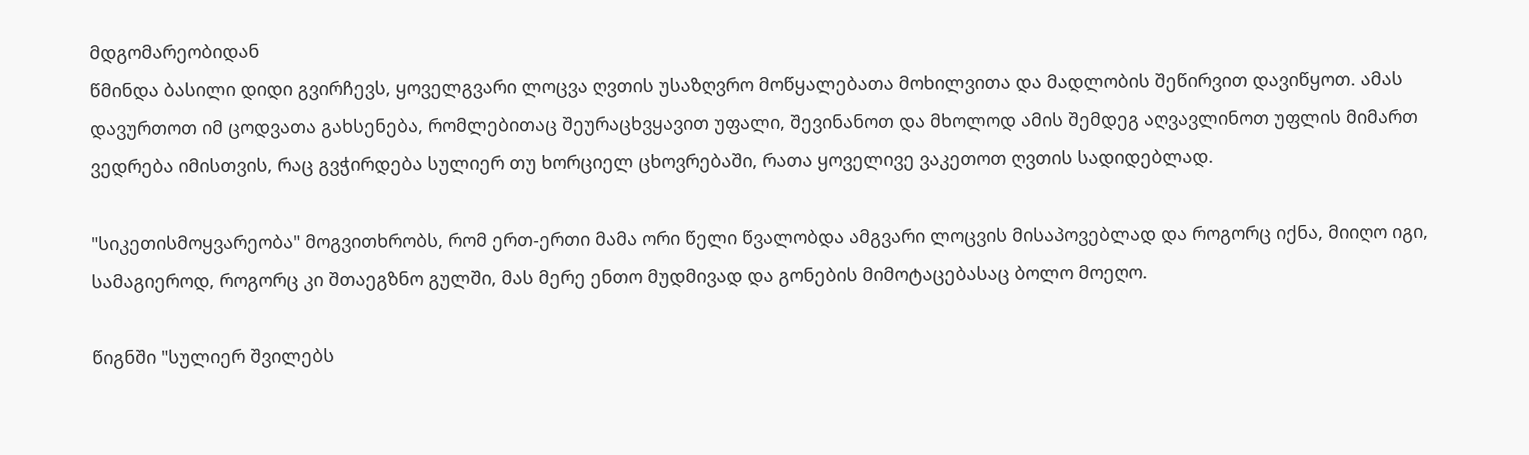მდგომარეობიდან
წმინდა ბასილი დიდი გვირჩევს, ყოველგვარი ლოცვა ღვთის უსაზღვრო მოწყალებათა მოხილვითა და მადლობის შეწირვით დავიწყოთ. ამას დავურთოთ იმ ცოდვათა გახსენება, რომლებითაც შეურაცხვყავით უფალი, შევინანოთ და მხოლოდ ამის შემდეგ აღვავლინოთ უფლის მიმართ ვედრება იმისთვის, რაც გვჭირდება სულიერ თუ ხორციელ ცხოვრებაში, რათა ყოველივე ვაკეთოთ ღვთის სადიდებლად.

"სიკეთისმოყვარეობა" მოგვითხრობს, რომ ერთ-ერთი მამა ორი წელი წვალობდა ამგვარი ლოცვის მისაპოვებლად და როგორც იქნა, მიიღო იგი, სამაგიეროდ, როგორც კი შთაეგზნო გულში, მას მერე ენთო მუდმივად და გონების მიმოტაცებასაც ბოლო მოეღო.

წიგნში "სულიერ შვილებს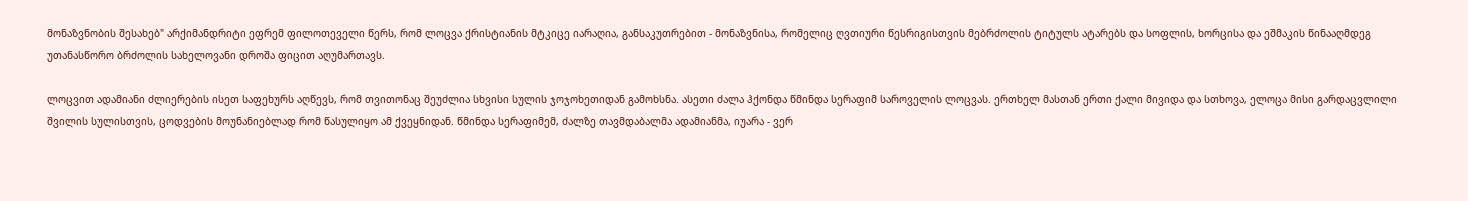მონაზვნობის შესახებ" არქიმანდრიტი ეფრემ ფილოთეველი წერს, რომ ლოცვა ქრისტიანის მტკიცე იარაღია, განსაკუთრებით - მონაზვნისა, რომელიც ღვთიური წესრიგისთვის მებრძოლის ტიტულს ატარებს და სოფლის, ხორცისა და ეშმაკის წინააღმდეგ უთანასწორო ბრძოლის სახელოვანი დროშა ფიცით აღუმართავს.

ლოცვით ადამიანი ძლიერების ისეთ საფეხურს აღწევს, რომ თვითონაც შეუძლია სხვისი სულის ჯოჯოხეთიდან გამოხსნა. ასეთი ძალა ჰქონდა წმინდა სერაფიმ საროველის ლოცვას. ერთხელ მასთან ერთი ქალი მივიდა და სთხოვა, ელოცა მისი გარდაცვლილი შვილის სულისთვის, ცოდვების მოუნანიებლად რომ წასულიყო ამ ქვეყნიდან. წმინდა სერაფიმემ, ძალზე თავმდაბალმა ადამიანმა, იუარა - ვერ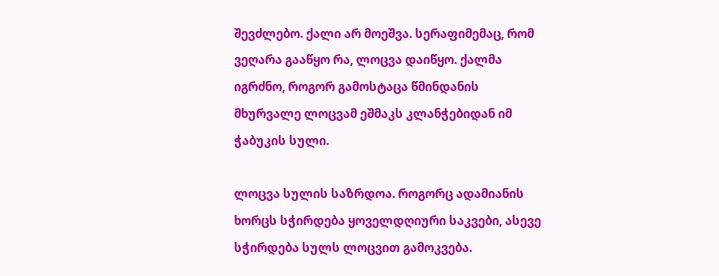შევძლებო. ქალი არ მოეშვა. სერაფიმემაც, რომ ვეღარა გააწყო რა, ლოცვა დაიწყო. ქალმა იგრძნო, როგორ გამოსტაცა წმინდანის მხურვალე ლოცვამ ეშმაკს კლანჭებიდან იმ ჭაბუკის სული.

ლოცვა სულის საზრდოა. როგორც ადამიანის ხორცს სჭირდება ყოველდღიური საკვები, ასევე სჭირდება სულს ლოცვით გამოკვება.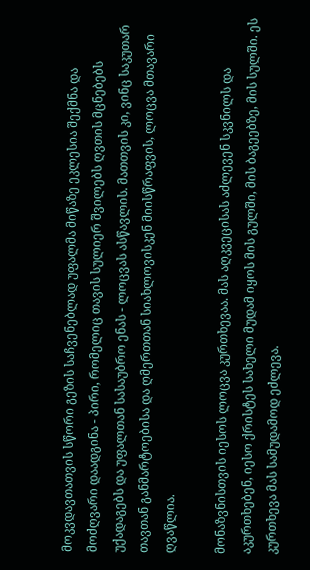მოკვდავთათვის სწორი გეზის საჩვენებლად უფალმა მიწაზე ეკლესია შექმნა და მოძღვარი დაადგინა - პირი, რომელიც თავის სულიერ შვილებს ღვთის მცნებებს უქადაგებს და უფალთან სასაუბრო ენას - ლოცვას ასწავლის. მათთვის კი, ვინც საკუთარ თავთან განმარტოებისა და ღმერთთან სიახლოვისკენ მიისწრაფვის, ლოცვა მთავარი ღვაწლია.

მონაზვნისთვის იესოს ლოცვა კურთხევაა. მას აღკვეცისას აძლევენ სკვნილს და აკურთხებენ, იესო ქრისტეს სახელი მუდამ იყოს მის გულში, მის ბაგეებზე, მის სულში. ეს კურთხევა მას სამუდამოდ ეძლევა.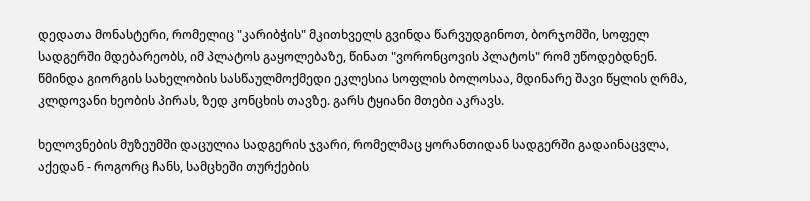დედათა მონასტერი, რომელიც "კარიბჭის" მკითხველს გვინდა წარვუდგინოთ, ბორჯომში, სოფელ სადგერში მდებარეობს, იმ პლატოს გაყოლებაზე, წინათ "ვორონცოვის პლატოს" რომ უწოდებდნენ. წმინდა გიორგის სახელობის სასწაულმოქმედი ეკლესია სოფლის ბოლოსაა, მდინარე შავი წყლის ღრმა, კლდოვანი ხეობის პირას, ზედ კონცხის თავზე. გარს ტყიანი მთები აკრავს.

ხელოვნების მუზეუმში დაცულია სადგერის ჯვარი, რომელმაც ყორანთიდან სადგერში გადაინაცვლა, აქედან - როგორც ჩანს, სამცხეში თურქების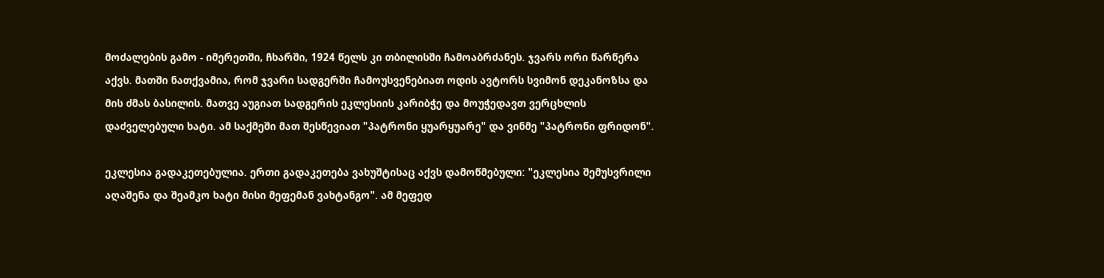მოძალების გამო - იმერეთში, ჩხარში, 1924 წელს კი თბილისში ჩამოაბრძანეს. ჯვარს ორი წარწერა აქვს. მათში ნათქვამია, რომ ჯვარი სადგერში ჩამოუსვენებიათ ოდის ავტორს სვიმონ დეკანოზსა და მის ძმას ბასილის. მათვე აუგიათ სადგერის ეკლესიის კარიბჭე და მოუჭედავთ ვერცხლის დაძველებული ხატი. ამ საქმეში მათ შესწევიათ "პატრონი ყუარყუარე" და ვინმე "პატრონი ფრიდონ".

ეკლესია გადაკეთებულია. ერთი გადაკეთება ვახუშტისაც აქვს დამოწმებული: "ეკლესია შემუსვრილი აღაშენა და შეამკო ხატი მისი მეფემან ვახტანგო". ამ მეფედ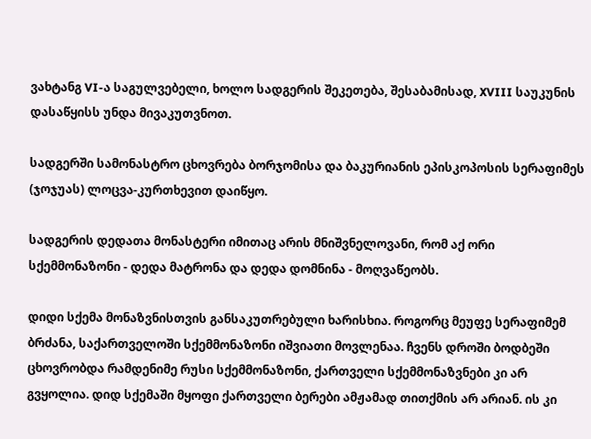ვახტანგ VI-ა საგულვებელი, ხოლო სადგერის შეკეთება, შესაბამისად, XVIII საუკუნის დასაწყისს უნდა მივაკუთვნოთ.

სადგერში სამონასტრო ცხოვრება ბორჯომისა და ბაკურიანის ეპისკოპოსის სერაფიმეს (ჯოჯუას) ლოცვა-კურთხევით დაიწყო.

სადგერის დედათა მონასტერი იმითაც არის მნიშვნელოვანი, რომ აქ ორი სქემმონაზონი - დედა მატრონა და დედა დომნინა - მოღვაწეობს.

დიდი სქემა მონაზვნისთვის განსაკუთრებული ხარისხია. როგორც მეუფე სერაფიმემ ბრძანა, საქართველოში სქემმონაზონი იშვიათი მოვლენაა. ჩვენს დროში ბოდბეში ცხოვრობდა რამდენიმე რუსი სქემმონაზონი, ქართველი სქემმონაზვნები კი არ გვყოლია. დიდ სქემაში მყოფი ქართველი ბერები ამჟამად თითქმის არ არიან. ის კი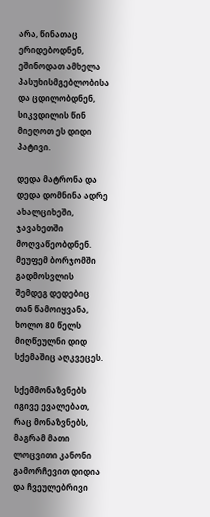არა, წინათაც ერიდებოდნენ, ეშინოდათ ამხელა პასუხისმგებლობისა და ცდილობდნენ, სიკვდილის წინ მიეღოთ ეს დიდი პატივი.

დედა მატრონა და დედა დომნინა ადრე ახალციხეში, ჯავახეთში მოღვაწეობდნენ. მეუფემ ბორჯომში გადმოსვლის შემდეგ დედებიც თან წამოიყვანა, ხოლო 80 წელს მიღწეულნი დიდ სქემაშიც აღკვეცეს.

სქემმონაზვნებს იგივე ევალებათ, რაც მონაზვნებს, მაგრამ მათი ლოცვითი კანონი გამორჩევით დიდია და ჩვეულებრივი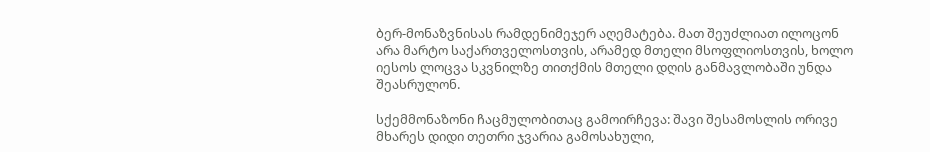ბერ-მონაზვნისას რამდენიმეჯერ აღემატება. მათ შეუძლიათ ილოცონ არა მარტო საქართველოსთვის, არამედ მთელი მსოფლიოსთვის, ხოლო იესოს ლოცვა სკვნილზე თითქმის მთელი დღის განმავლობაში უნდა შეასრულონ.

სქემმონაზონი ჩაცმულობითაც გამოირჩევა: შავი შესამოსლის ორივე მხარეს დიდი თეთრი ჯვარია გამოსახული,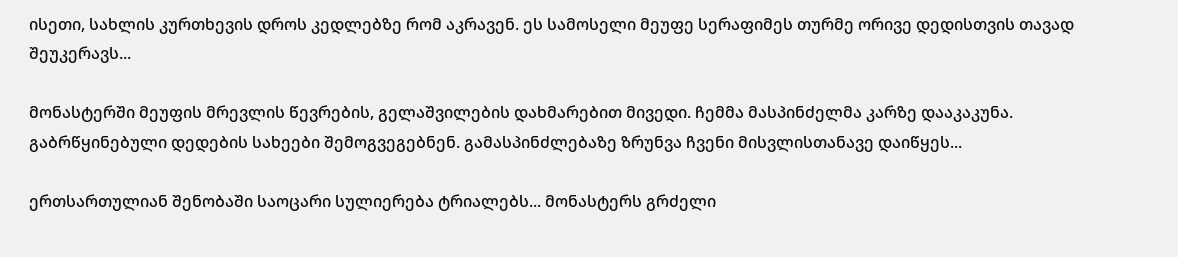ისეთი, სახლის კურთხევის დროს კედლებზე რომ აკრავენ. ეს სამოსელი მეუფე სერაფიმეს თურმე ორივე დედისთვის თავად შეუკერავს...

მონასტერში მეუფის მრევლის წევრების, გელაშვილების დახმარებით მივედი. ჩემმა მასპინძელმა კარზე დააკაკუნა. გაბრწყინებული დედების სახეები შემოგვეგებნენ. გამასპინძლებაზე ზრუნვა ჩვენი მისვლისთანავე დაიწყეს...

ერთსართულიან შენობაში საოცარი სულიერება ტრიალებს... მონასტერს გრძელი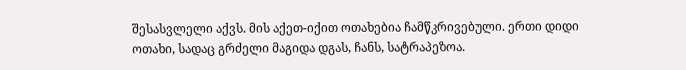შესასვლელი აქვს. მის აქეთ-იქით ოთახებია ჩამწკრივებული. ერთი დიდი ოთახი, სადაც გრძელი მაგიდა დგას, ჩანს, სატრაპეზოა.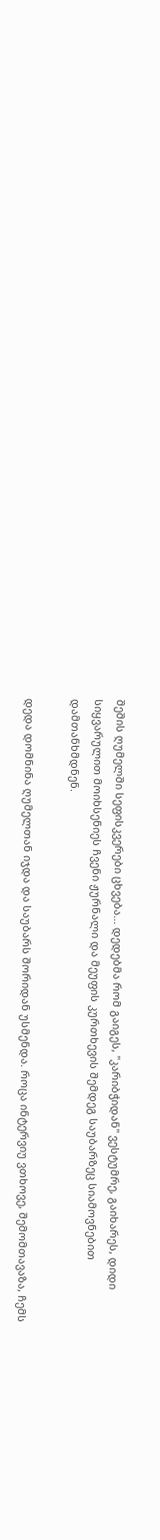შეშის ღუმელში სეფისკვერები ცხვება... დედებმა რომ გაიგეს, "კარიბჭიდან" ვესტუმრე, გაიხარეს, დიდი სიყვარულით მოიხსენიეს ჩვენი ჟურნალი და მეუფის კურთხევის შემდეგ საუბარზეც სიამოვნებით დამთანხმდნენ.

დედა დომნინა ღუმელთან იჯდა და საუბარს შორიდან უსმენდა. როცა ინტერვიუ ვთხოვე, შემომთავაზა, ჩემს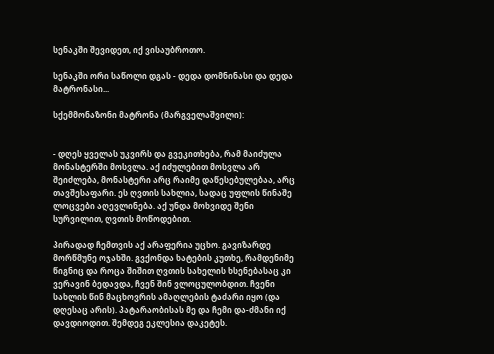სენაკში შევიდეთ, იქ ვისაუბროთო.

სენაკში ორი საწოლი დგას - დედა დომნინასი და დედა მატრონასი...

სქემმონაზონი მატრონა (მარგველაშვილი):


- დღეს ყველას უკვირს და გვეკითხება, რამ მაიძულა მონასტერში მოსვლა. აქ იძულებით მოსვლა არ შეიძლება, მონასტერი არც რაიმე დაწესებულებაა, არც თავშესაფარი. ეს ღვთის სახლია, სადაც უფლის წინაშე ლოცვები აღევლინება. აქ უნდა მოხვიდე შენი სურვილით, ღვთის მოწოდებით.

პირადად ჩემთვის აქ არაფერია უცხო. გავიზარდე მორწმუნე ოჯახში. გვქონდა ხატების კუთხე, რამდენიმე წიგნიც და როცა შიშით ღვთის სახელის ხსენებასაც კი ვერავინ ბედავდა, ჩვენ შინ ვლოცულობდით. ჩვენი სახლის წინ მაცხოვრის ამაღლების ტაძარი იყო (და დღესაც არის). პატარაობისას მე და ჩემი და-ძმანი იქ დავდიოდით. შემდეგ ეკლესია დაკეტეს.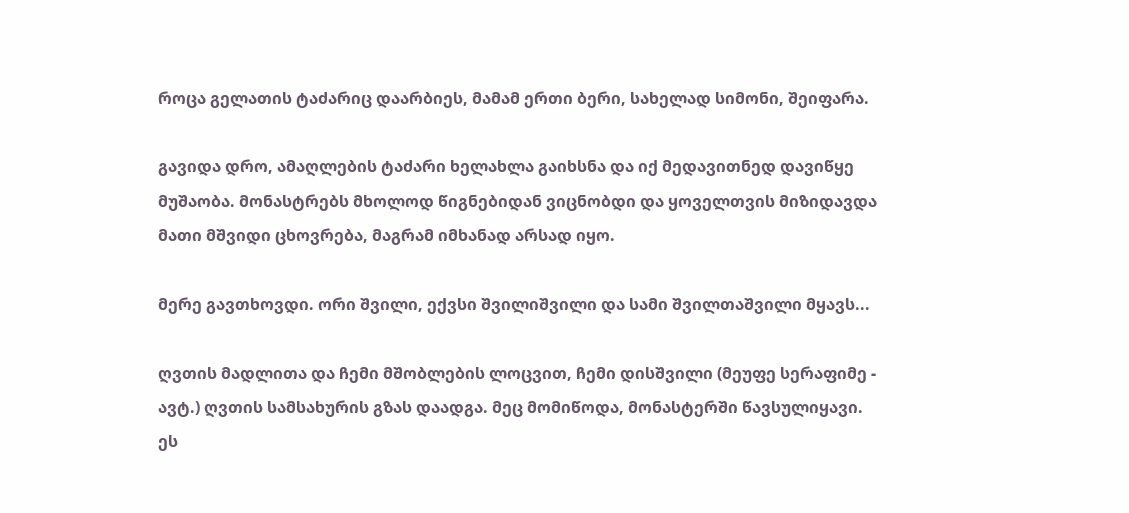როცა გელათის ტაძარიც დაარბიეს, მამამ ერთი ბერი, სახელად სიმონი, შეიფარა.

გავიდა დრო, ამაღლების ტაძარი ხელახლა გაიხსნა და იქ მედავითნედ დავიწყე მუშაობა. მონასტრებს მხოლოდ წიგნებიდან ვიცნობდი და ყოველთვის მიზიდავდა მათი მშვიდი ცხოვრება, მაგრამ იმხანად არსად იყო.

მერე გავთხოვდი. ორი შვილი, ექვსი შვილიშვილი და სამი შვილთაშვილი მყავს...

ღვთის მადლითა და ჩემი მშობლების ლოცვით, ჩემი დისშვილი (მეუფე სერაფიმე - ავტ.) ღვთის სამსახურის გზას დაადგა. მეც მომიწოდა, მონასტერში წავსულიყავი. ეს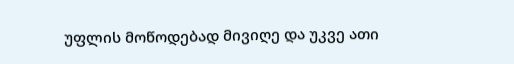უფლის მოწოდებად მივიღე და უკვე ათი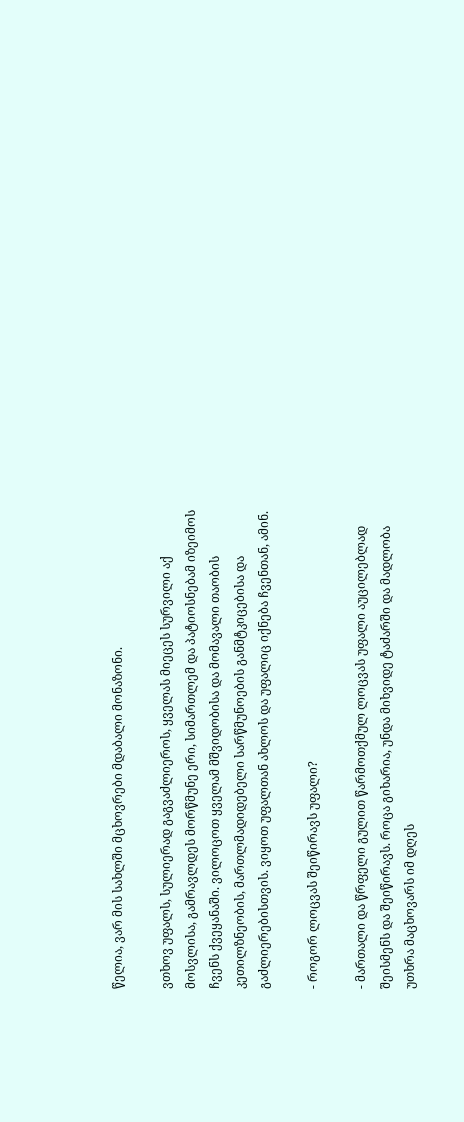წელია, ვარ მის სახლში მცხოვრები მდაბალი მონაზონი.

ვთხოვ უფალს, სულიერად გაგვაძლიეროს, ყველას მიეცეს სურვილი აქ მოსვლისა, გამრავლდეს მორწმუნე ერი, სიმართლემ და პატიოსნებამ იზეიმოს ჩვენს ქვეყანაში. ვილოცოთ ყველამ მშვიდობისა და მომავალი თაობის კეთილზნეობის, მართლმადიდებელი სარწმუნოების განმტკიცებისა და გაძლიერებისთვის. ვიყოთ უფალთან ახლოს და უფალიც იქნება ჩვენთან, ამინ.

- როგორ ლოცვას შეიწირავს უფალი?

- მართალი და წრფელი გულით წარმოთქმულ ლოცვას უფალი აუცილებლად შეისმენს და შეიწირავს. როცა გიხარია, უნდა მიხვიდე ტაძარში და მადლობა უთხრა მაცხოვარს იმ დღეს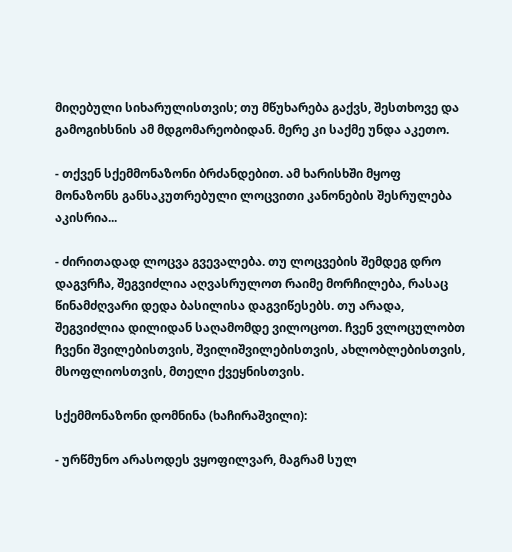მიღებული სიხარულისთვის; თუ მწუხარება გაქვს, შესთხოვე და გამოგიხსნის ამ მდგომარეობიდან. მერე კი საქმე უნდა აკეთო.

- თქვენ სქემმონაზონი ბრძანდებით. ამ ხარისხში მყოფ მონაზონს განსაკუთრებული ლოცვითი კანონების შესრულება აკისრია...

- ძირითადად ლოცვა გვევალება. თუ ლოცვების შემდეგ დრო დაგვრჩა, შეგვიძლია აღვასრულოთ რაიმე მორჩილება, რასაც წინამძღვარი დედა ბასილისა დაგვიწესებს. თუ არადა, შეგვიძლია დილიდან საღამომდე ვილოცოთ. ჩვენ ვლოცულობთ ჩვენი შვილებისთვის, შვილიშვილებისთვის, ახლობლებისთვის, მსოფლიოსთვის, მთელი ქვეყნისთვის.

სქემმონაზონი დომნინა (ხაჩირაშვილი):

- ურწმუნო არასოდეს ვყოფილვარ, მაგრამ სულ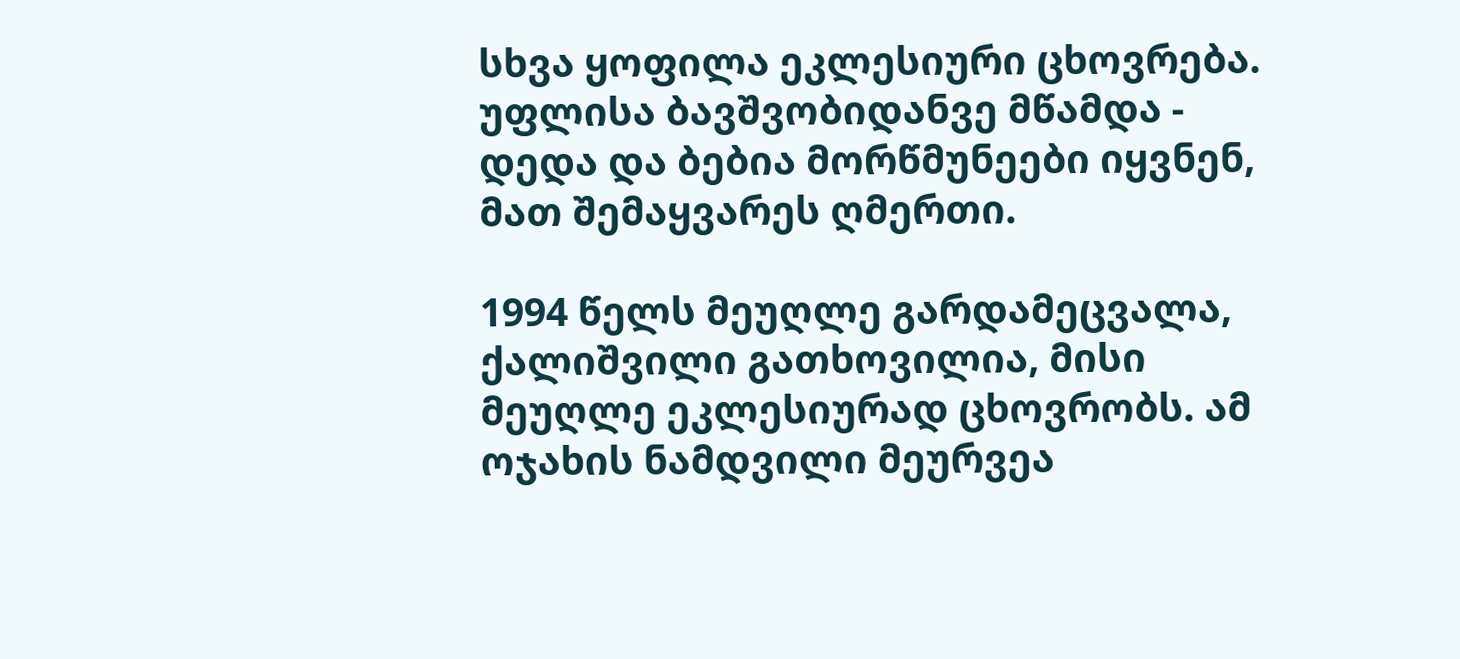სხვა ყოფილა ეკლესიური ცხოვრება. უფლისა ბავშვობიდანვე მწამდა - დედა და ბებია მორწმუნეები იყვნენ, მათ შემაყვარეს ღმერთი.

1994 წელს მეუღლე გარდამეცვალა, ქალიშვილი გათხოვილია, მისი მეუღლე ეკლესიურად ცხოვრობს. ამ ოჯახის ნამდვილი მეურვეა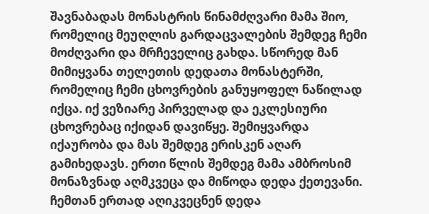შავნაბადას მონასტრის წინამძღვარი მამა შიო, რომელიც მეუღლის გარდაცვალების შემდეგ ჩემი მოძღვარი და მრჩეველიც გახდა. სწორედ მან მიმიყვანა თელეთის დედათა მონასტერში, რომელიც ჩემი ცხოვრების განუყოფელ ნაწილად იქცა. იქ ვეზიარე პირველად და ეკლესიური ცხოვრებაც იქიდან დავიწყე. შემიყვარდა იქაურობა და მას შემდეგ ერისკენ აღარ გამიხედავს. ერთი წლის შემდეგ მამა ამბროსიმ მონაზვნად აღმკვეცა და მიწოდა დედა ქეთევანი. ჩემთან ერთად აღიკვეცნენ დედა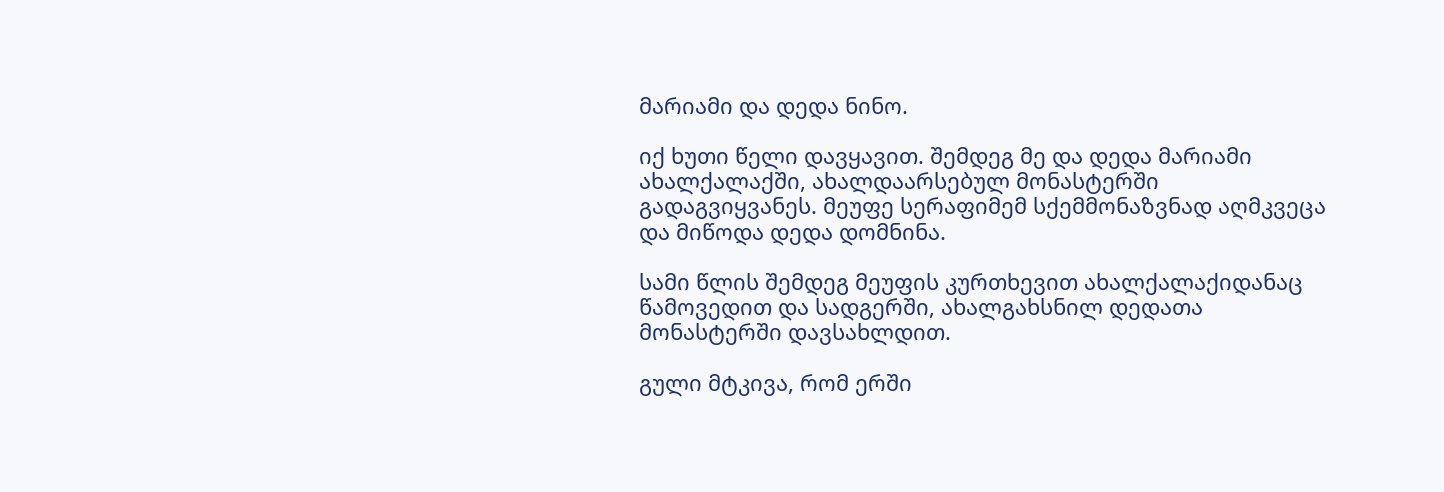მარიამი და დედა ნინო.

იქ ხუთი წელი დავყავით. შემდეგ მე და დედა მარიამი ახალქალაქში, ახალდაარსებულ მონასტერში გადაგვიყვანეს. მეუფე სერაფიმემ სქემმონაზვნად აღმკვეცა და მიწოდა დედა დომნინა.

სამი წლის შემდეგ მეუფის კურთხევით ახალქალაქიდანაც წამოვედით და სადგერში, ახალგახსნილ დედათა მონასტერში დავსახლდით.

გული მტკივა, რომ ერში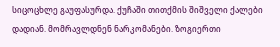სიცოცხლე გაუფასურდა. ქუჩაში თითქმის შიშველი ქალები დადიან. მომრავლდნენ ნარკომანები. ზოგიერთი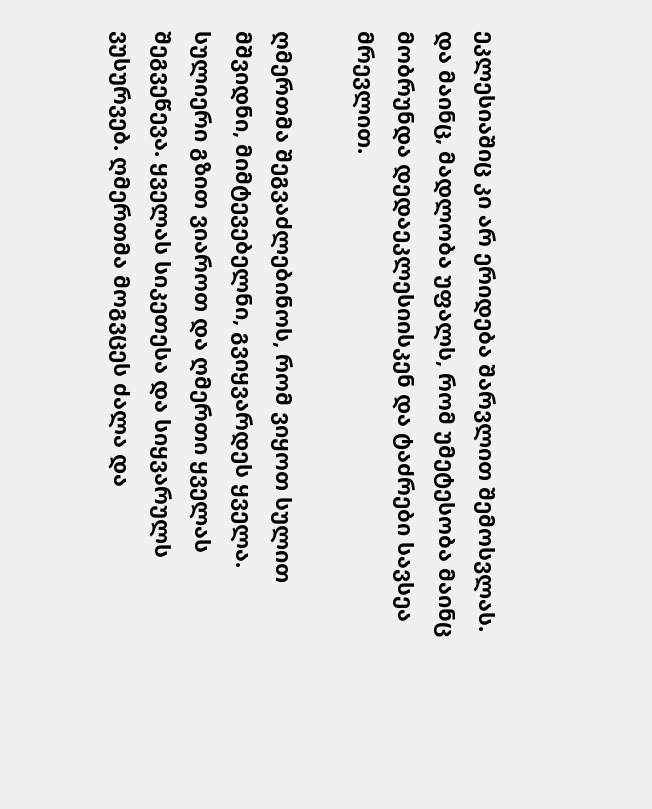ეკლესიაშიც კი არ ერიდება შარვლით შემოსვლას. და მაინც, მადლობა უფალს, რომ უმეტესობა მაინც მობრუნდა დედაეკლესიისკენ და ტაძრები სავსეა მრევლით.

ღმერთმა შეგვაძლებინოს, რომ ვიყოთ სულით მშვიდნი, მიმტევებელნი, გვიყვარდეს ყველა. სულიერი გზით ვიაროთ და ღმერთი ყველას შეგვეწევა. ყველას სიკეთესა და სიყვარულს ვუსურვებ. ღმერთმა მოგვცეს ძალა და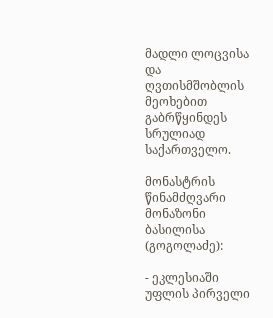მადლი ლოცვისა და ღვთისმშობლის მეოხებით გაბრწყინდეს სრულიად საქართველო.

მონასტრის წინამძღვარი მონაზონი ბასილისა (გოგოლაძე):

- ეკლესიაში უფლის პირველი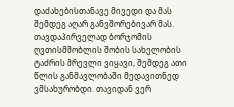დაძახებისთანავე მივედი და მას შემდეგ აღარ განვშორებივარ მას. თავდაპირველად ბორჯომის ღვთისმშობლის შობის სახელობის ტაძრის მრევლი ვიყავი, შემდეგ ათი წლის განმავლობაში მედავითნედ ვმსახურობდი. თავიდან ვერ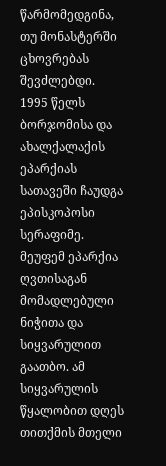წარმომედგინა, თუ მონასტერში ცხოვრებას შევძლებდი. 1995 წელს ბორჯომისა და ახალქალაქის ეპარქიას სათავეში ჩაუდგა ეპისკოპოსი სერაფიმე. მეუფემ ეპარქია ღვთისაგან მომადლებული ნიჭითა და სიყვარულით გაათბო. ამ სიყვარულის წყალობით დღეს თითქმის მთელი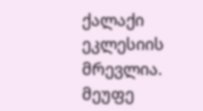ქალაქი ეკლესიის მრევლია. მეუფე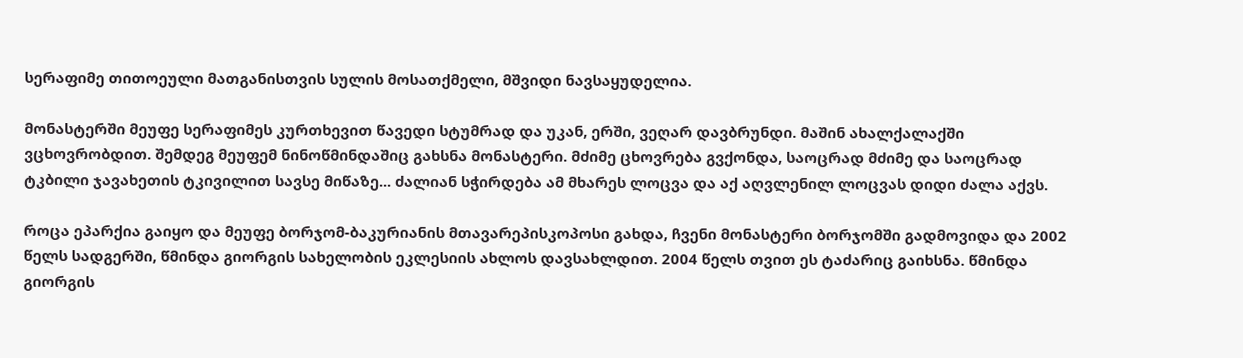სერაფიმე თითოეული მათგანისთვის სულის მოსათქმელი, მშვიდი ნავსაყუდელია.

მონასტერში მეუფე სერაფიმეს კურთხევით წავედი სტუმრად და უკან, ერში, ვეღარ დავბრუნდი. მაშინ ახალქალაქში ვცხოვრობდით. შემდეგ მეუფემ ნინოწმინდაშიც გახსნა მონასტერი. მძიმე ცხოვრება გვქონდა, საოცრად მძიმე და საოცრად ტკბილი ჯავახეთის ტკივილით სავსე მიწაზე... ძალიან სჭირდება ამ მხარეს ლოცვა და აქ აღვლენილ ლოცვას დიდი ძალა აქვს.

როცა ეპარქია გაიყო და მეუფე ბორჯომ-ბაკურიანის მთავარეპისკოპოსი გახდა, ჩვენი მონასტერი ბორჯომში გადმოვიდა და 2002 წელს სადგერში, წმინდა გიორგის სახელობის ეკლესიის ახლოს დავსახლდით. 2004 წელს თვით ეს ტაძარიც გაიხსნა. წმინდა გიორგის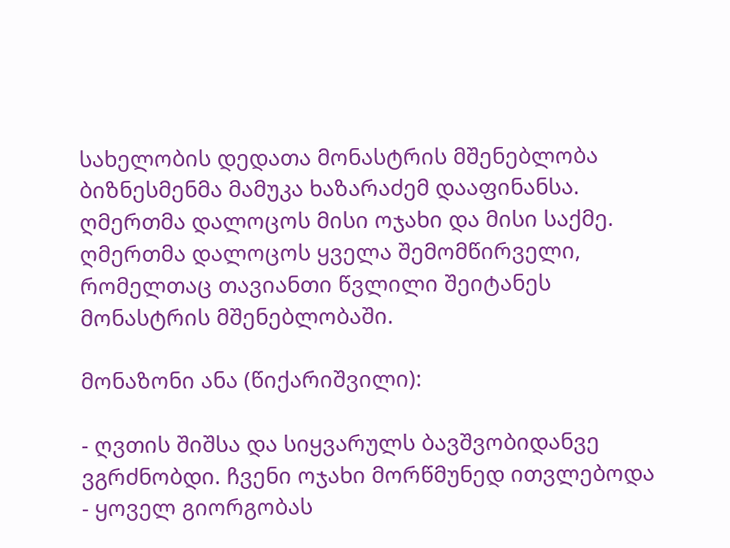სახელობის დედათა მონასტრის მშენებლობა ბიზნესმენმა მამუკა ხაზარაძემ დააფინანსა. ღმერთმა დალოცოს მისი ოჯახი და მისი საქმე. ღმერთმა დალოცოს ყველა შემომწირველი, რომელთაც თავიანთი წვლილი შეიტანეს მონასტრის მშენებლობაში.

მონაზონი ანა (წიქარიშვილი):

- ღვთის შიშსა და სიყვარულს ბავშვობიდანვე ვგრძნობდი. ჩვენი ოჯახი მორწმუნედ ითვლებოდა - ყოველ გიორგობას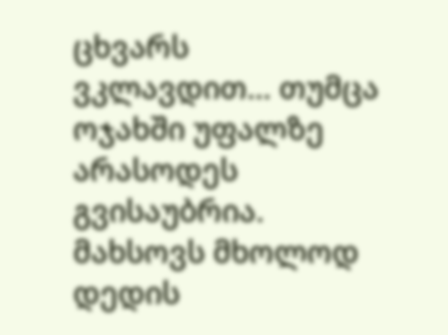ცხვარს ვკლავდით... თუმცა ოჯახში უფალზე არასოდეს გვისაუბრია. მახსოვს მხოლოდ დედის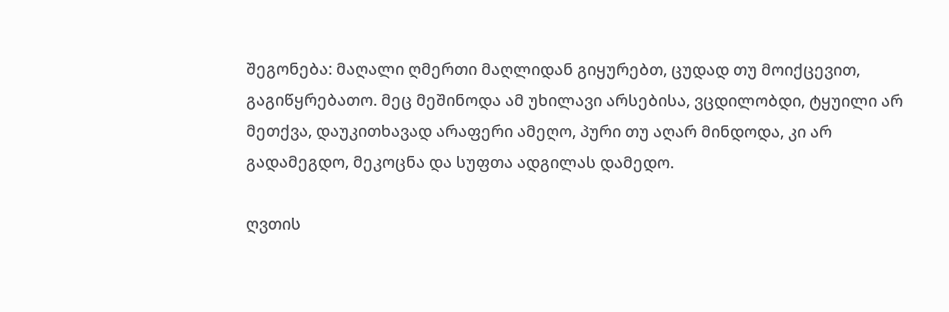შეგონება: მაღალი ღმერთი მაღლიდან გიყურებთ, ცუდად თუ მოიქცევით, გაგიწყრებათო. მეც მეშინოდა ამ უხილავი არსებისა, ვცდილობდი, ტყუილი არ მეთქვა, დაუკითხავად არაფერი ამეღო, პური თუ აღარ მინდოდა, კი არ გადამეგდო, მეკოცნა და სუფთა ადგილას დამედო.

ღვთის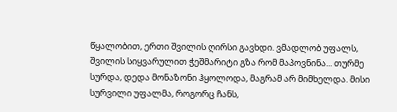წყალობით, ერთი შვილის ღირსი გავხდი. ვმადლობ უფალს, შვილის სიყვარულით ჭეშმარიტი გზა რომ მაპოვნინა... თურმე სურდა, დედა მონაზონი ჰყოლოდა, მაგრამ არ მიმხელდა. მისი სურვილი უფალმა, როგორც ჩანს,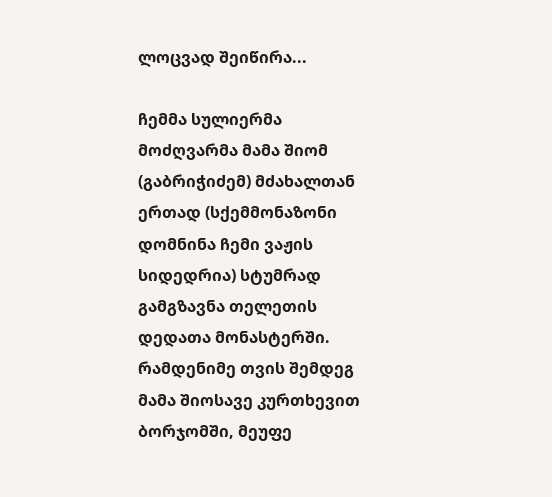ლოცვად შეიწირა...

ჩემმა სულიერმა მოძღვარმა მამა შიომ (გაბრიჭიძემ) მძახალთან ერთად (სქემმონაზონი დომნინა ჩემი ვაჟის სიდედრია) სტუმრად გამგზავნა თელეთის დედათა მონასტერში. რამდენიმე თვის შემდეგ მამა შიოსავე კურთხევით ბორჯომში, მეუფე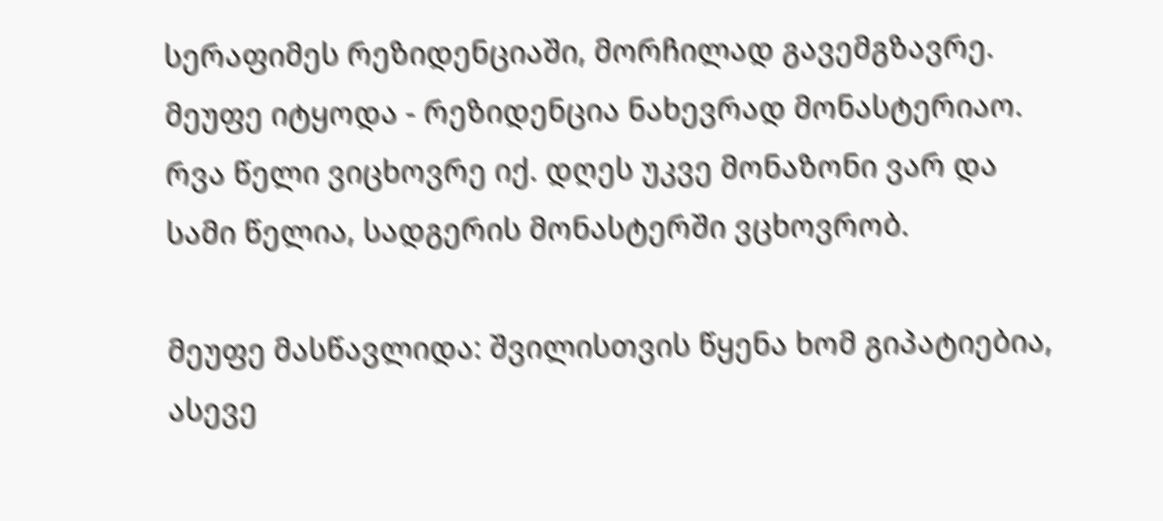სერაფიმეს რეზიდენციაში, მორჩილად გავემგზავრე. მეუფე იტყოდა - რეზიდენცია ნახევრად მონასტერიაო. რვა წელი ვიცხოვრე იქ. დღეს უკვე მონაზონი ვარ და სამი წელია, სადგერის მონასტერში ვცხოვრობ.

მეუფე მასწავლიდა: შვილისთვის წყენა ხომ გიპატიებია, ასევე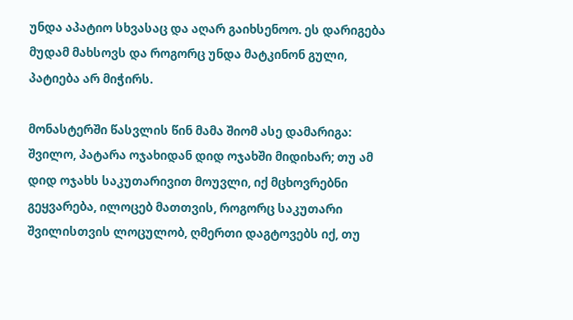უნდა აპატიო სხვასაც და აღარ გაიხსენოო. ეს დარიგება მუდამ მახსოვს და როგორც უნდა მატკინონ გული, პატიება არ მიჭირს.

მონასტერში წასვლის წინ მამა შიომ ასე დამარიგა: შვილო, პატარა ოჯახიდან დიდ ოჯახში მიდიხარ; თუ ამ დიდ ოჯახს საკუთარივით მოუვლი, იქ მცხოვრებნი გეყვარება, ილოცებ მათთვის, როგორც საკუთარი შვილისთვის ლოცულობ, ღმერთი დაგტოვებს იქ, თუ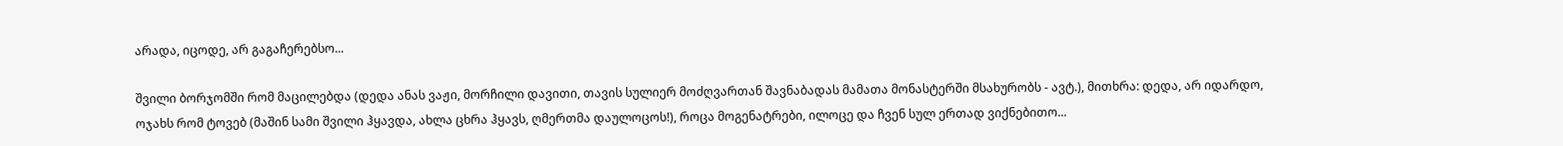არადა, იცოდე, არ გაგაჩერებსო...

შვილი ბორჯომში რომ მაცილებდა (დედა ანას ვაჟი, მორჩილი დავითი, თავის სულიერ მოძღვართან შავნაბადას მამათა მონასტერში მსახურობს - ავტ.), მითხრა: დედა, არ იდარდო, ოჯახს რომ ტოვებ (მაშინ სამი შვილი ჰყავდა, ახლა ცხრა ჰყავს, ღმერთმა დაულოცოს!), როცა მოგენატრები, ილოცე და ჩვენ სულ ერთად ვიქნებითო...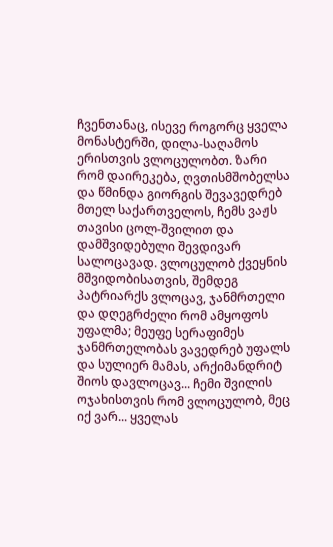ჩვენთანაც, ისევე როგორც ყველა მონასტერში, დილა-საღამოს ერისთვის ვლოცულობთ. ზარი რომ დაირეკება, ღვთისმშობელსა და წმინდა გიორგის შევავედრებ მთელ საქართველოს, ჩემს ვაჟს თავისი ცოლ-შვილით და დამშვიდებული შევდივარ სალოცავად. ვლოცულობ ქვეყნის მშვიდობისათვის, შემდეგ პატრიარქს ვლოცავ, ჯანმრთელი და დღეგრძელი რომ ამყოფოს უფალმა; მეუფე სერაფიმეს ჯანმრთელობას ვავედრებ უფალს და სულიერ მამას, არქიმანდრიტ შიოს დავლოცავ... ჩემი შვილის ოჯახისთვის რომ ვლოცულობ, მეც იქ ვარ... ყველას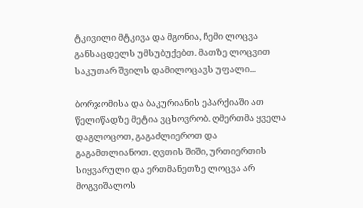ტკივილი მტკივა და მგონია, ჩემი ლოცვა განსაცდელს უმსუბუქებთ. მათზე ლოცვით საკუთარ შვილს დამილოცავს უფალი...

ბორჯომისა და ბაკურიანის ეპარქიაში ათ წელიწადზე მეტია ვცხოვრობ. ღმერთმა ყველა დაგლოცოთ, გაგაძლიეროთ და გაგამთლიანოთ. ღვთის შიში, ურთიერთის სიყვარული და ერთმანეთზე ლოცვა არ მოგვიშალოს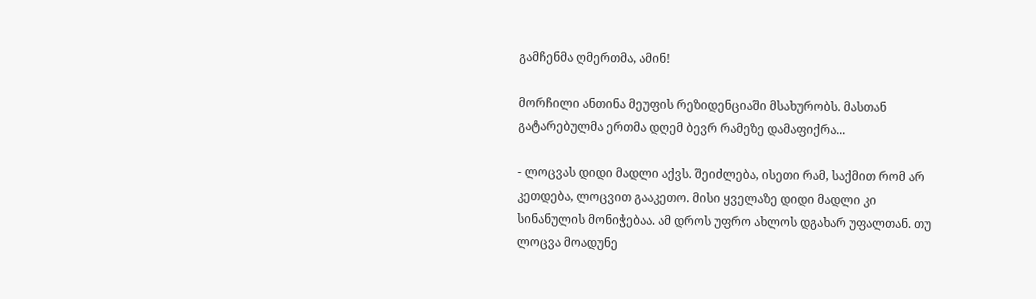გამჩენმა ღმერთმა, ამინ!

მორჩილი ანთინა მეუფის რეზიდენციაში მსახურობს. მასთან გატარებულმა ერთმა დღემ ბევრ რამეზე დამაფიქრა...

- ლოცვას დიდი მადლი აქვს. შეიძლება, ისეთი რამ, საქმით რომ არ კეთდება, ლოცვით გააკეთო. მისი ყველაზე დიდი მადლი კი სინანულის მონიჭებაა. ამ დროს უფრო ახლოს დგახარ უფალთან. თუ ლოცვა მოადუნე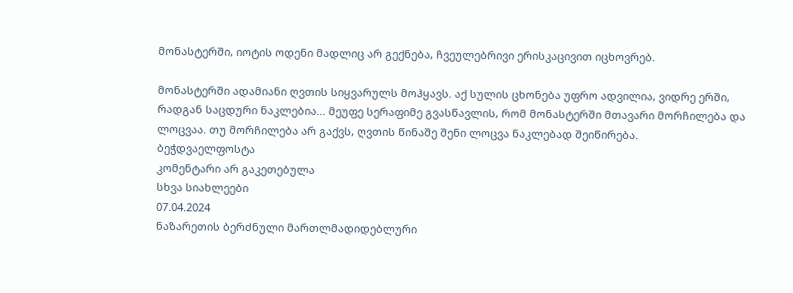მონასტერში, იოტის ოდენი მადლიც არ გექნება, ჩვეულებრივი ერისკაცივით იცხოვრებ.

მონასტერში ადამიანი ღვთის სიყვარულს მოჰყავს. აქ სულის ცხონება უფრო ადვილია, ვიდრე ერში, რადგან საცდური ნაკლებია... მეუფე სერაფიმე გვასწავლის, რომ მონასტერში მთავარი მორჩილება და ლოცვაა. თუ მორჩილება არ გაქვს, ღვთის წინაშე შენი ლოცვა ნაკლებად შეიწირება.
ბეჭდვაელფოსტა
კომენტარი არ გაკეთებულა
სხვა სიახლეები
07.04.2024
ნაზარეთის ბერძნული მართლმადიდებლური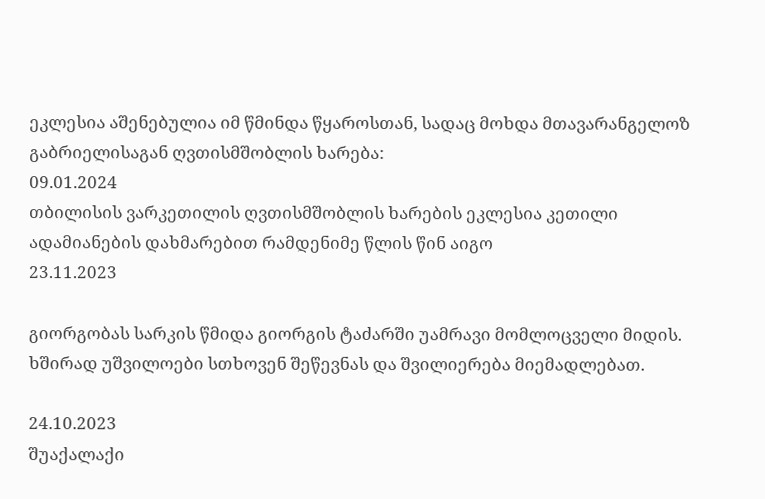ეკლესია აშენებულია იმ წმინდა წყაროსთან, სადაც მოხდა მთავარანგელოზ გაბრიელისაგან ღვთისმშობლის ხარება:
09.01.2024
თბილისის ვარკეთილის ღვთისმშობლის ხარების ეკლესია კეთილი ადამიანების დახმარებით რამდენიმე წლის წინ აიგო
23.11.2023

გიორგობას სარკის წმიდა გიორგის ტაძარში უამრავი მომლოცველი მიდის. ხშირად უშვილოები სთხოვენ შეწევნას და შვილიერება მიემადლებათ.

24.10.2023
შუაქალაქი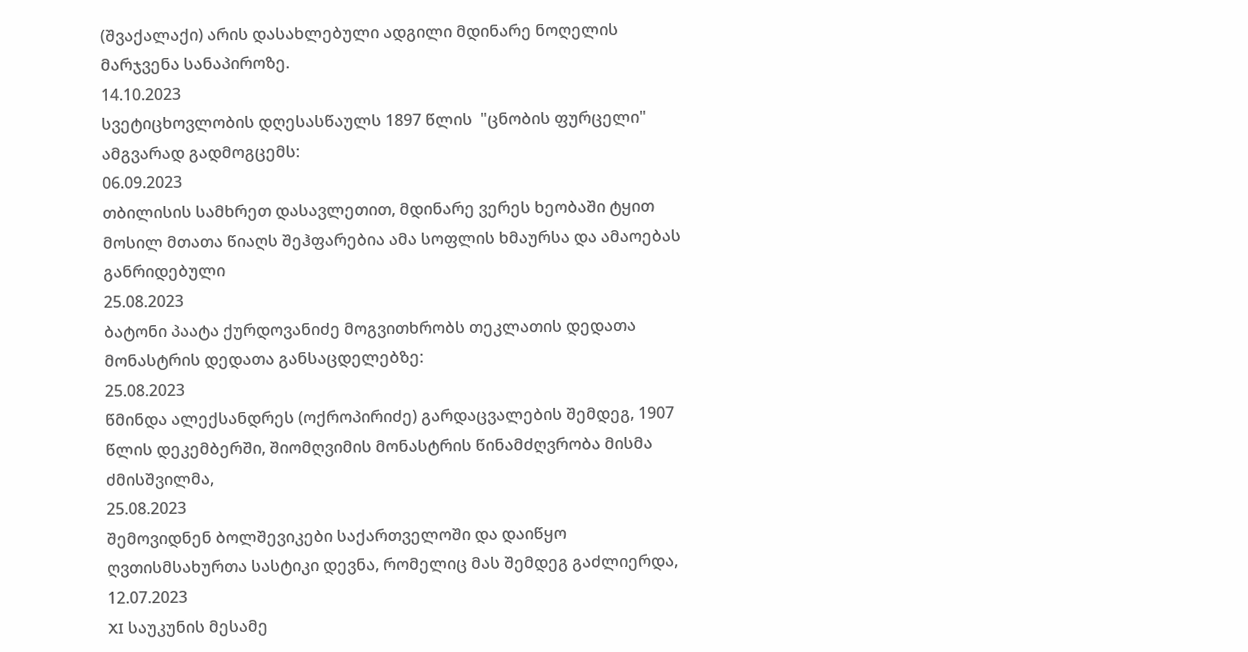(შვაქალაქი) არის დასახლებული ადგილი მდინარე ნოღელის მარჯვენა სანაპიროზე.
14.10.2023
სვეტიცხოვლობის დღესასწაულს 1897 წლის  "ცნობის ფურცელი" ამგვარად გადმოგცემს:
06.09.2023
თბილისის სამხრეთ დასავლეთით, მდინარე ვერეს ხეობაში ტყით მოსილ მთათა წიაღს შეჰფარებია ამა სოფლის ხმაურსა და ამაოებას განრიდებული
25.08.2023
ბატონი პაატა ქურდოვანიძე მოგვითხრობს თეკლათის დედათა მონასტრის დედათა განსაცდელებზე:
25.08.2023
წმინდა ალექსანდრეს (ოქროპირიძე) გარდაცვალების შემდეგ, 1907 წლის დეკემბერში, შიომღვიმის მონასტრის წინამძღვრობა მისმა ძმისშვილმა,
25.08.2023
შემოვიდნენ ბოლშევიკები საქართველოში და დაიწყო ღვთისმსახურთა სასტიკი დევნა, რომელიც მას შემდეგ გაძლიერდა,
12.07.2023
XI საუკუნის მესამე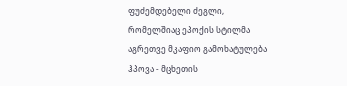ფუძემდებელი ძეგლი, რომელშიაც ეპოქის სტილმა აგრეთვე მკაფიო გამოხატულება ჰპოვა - მცხეთის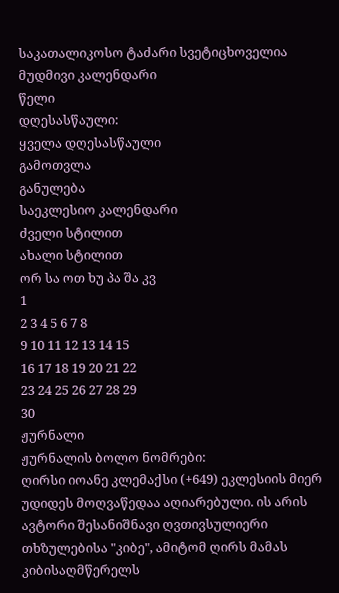საკათალიკოსო ტაძარი სვეტიცხოველია
მუდმივი კალენდარი
წელი
დღესასწაული:
ყველა დღესასწაული
გამოთვლა
განულება
საეკლესიო კალენდარი
ძველი სტილით
ახალი სტილით
ორ სა ოთ ხუ პა შა კვ
1
2 3 4 5 6 7 8
9 10 11 12 13 14 15
16 17 18 19 20 21 22
23 24 25 26 27 28 29
30
ჟურნალი
ჟურნალის ბოლო ნომრები:
ღირსი იოანე კლემაქსი (+649) ეკლესიის მიერ უდიდეს მოღვაწედაა აღიარებული. ის არის ავტორი შესანიშნავი ღვთივსულიერი თხზულებისა "კიბე", ამიტომ ღირს მამას კიბისაღმწერელს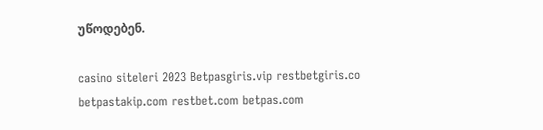უწოდებენ.

casino siteleri 2023 Betpasgiris.vip restbetgiris.co betpastakip.com restbet.com betpas.com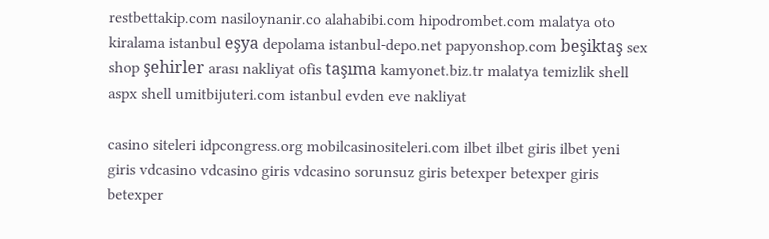restbettakip.com nasiloynanir.co alahabibi.com hipodrombet.com malatya oto kiralama istanbul eşya depolama istanbul-depo.net papyonshop.com beşiktaş sex shop şehirler arası nakliyat ofis taşıma kamyonet.biz.tr malatya temizlik shell aspx shell umitbijuteri.com istanbul evden eve nakliyat

casino siteleri idpcongress.org mobilcasinositeleri.com ilbet ilbet giris ilbet yeni giris vdcasino vdcasino giris vdcasino sorunsuz giris betexper betexper giris betexper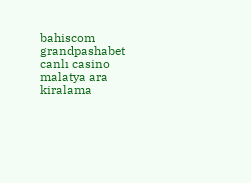bahiscom grandpashabet canlı casino malatya ara kiralama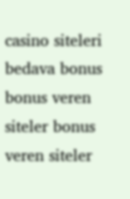casino siteleri bedava bonus bonus veren siteler bonus veren siteler